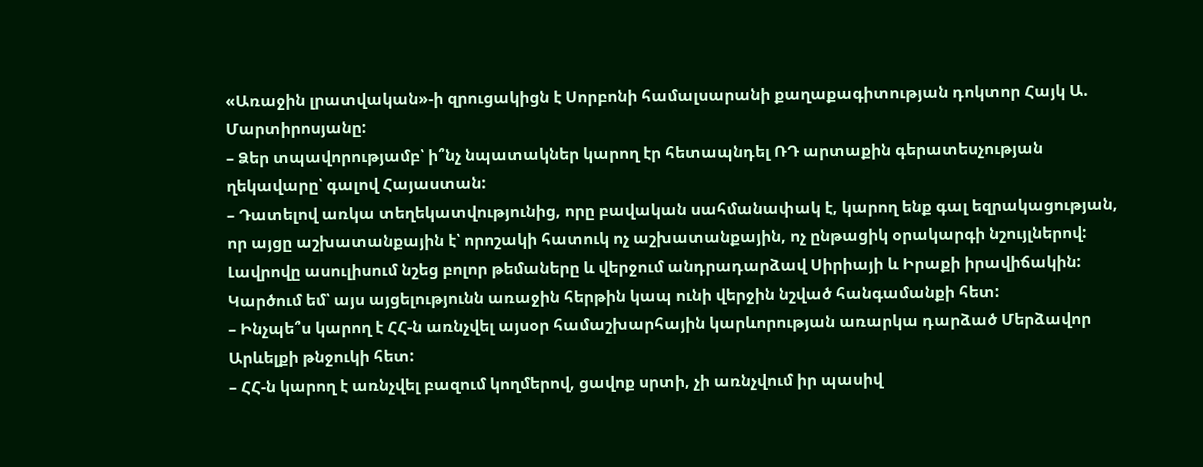«Առաջին լրատվական»-ի զրուցակիցն է Սորբոնի համալսարանի քաղաքագիտության դոկտոր Հայկ Ա. Մարտիրոսյանը:
– Ձեր տպավորությամբ՝ ի՞նչ նպատակներ կարող էր հետապնդել ՌԴ արտաքին գերատեսչության ղեկավարը՝ գալով Հայաստան:
– Դատելով առկա տեղեկատվությունից, որը բավական սահմանափակ է, կարող ենք գալ եզրակացության, որ այցը աշխատանքային է՝ որոշակի հատուկ ոչ աշխատանքային, ոչ ընթացիկ օրակարգի նշույլներով: Լավրովը ասուլիսում նշեց բոլոր թեմաները և վերջում անդրադարձավ Սիրիայի և Իրաքի իրավիճակին: Կարծում եմ՝ այս այցելությունն առաջին հերթին կապ ունի վերջին նշված հանգամանքի հետ:
– Ինչպե՞ս կարող է ՀՀ-ն առնչվել այսօր համաշխարհային կարևորության առարկա դարձած Մերձավոր Արևելքի թնջուկի հետ:
– ՀՀ-ն կարող է առնչվել բազում կողմերով, ցավոք սրտի, չի առնչվում իր պասիվ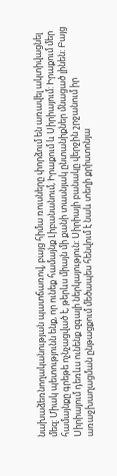նախաձեռնողականության պատճառով, բայց հիմա ռուսները փորձում են առավել ակտիվացնել մեզ: Միակ պետությունն ենք, որ ունեք համայնք Լիբանանում, Իրաքում և Սիրիայում: Իրաքում մեր համայնքը գրեթե ոչնչացված է, թերևս միայն մի քանի տասնյակ ընտանիքներ մնացած լինեն: Բայց Սիրիայում դեռևս ունենք զգալի ներկայություն: Սիրիայի բանակը վերջին շրջանում իր առաջխաղացման ընթացքում մեծապես հենվում է նաև տեղի քրիստոնյա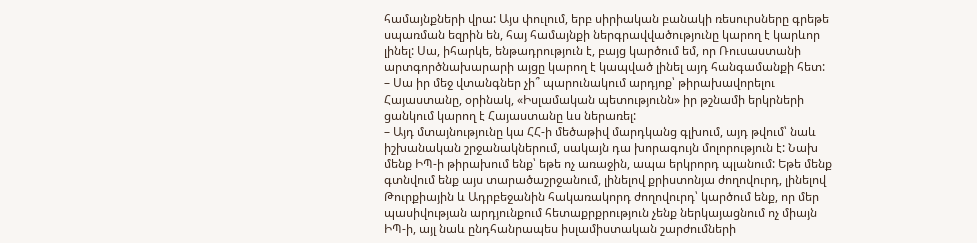համայնքների վրա: Այս փուլում, երբ սիրիական բանակի ռեսուրսները գրեթե սպառման եզրին են, հայ համայնքի ներգրավվածությունը կարող է կարևոր լինել: Սա, իհարկե, ենթադրություն է, բայց կարծում եմ, որ Ռուսաստանի արտգործնախարարի այցը կարող է կապված լինել այդ հանգամանքի հետ:
– Սա իր մեջ վտանգներ չի՞ պարունակում արդյոք՝ թիրախավորելու Հայաստանը, օրինակ, «Իսլամական պետությունն» իր թշնամի երկրների ցանկում կարող է Հայաստանը ևս ներառել:
– Այդ մտայնությունը կա ՀՀ-ի մեծաթիվ մարդկանց գլխում, այդ թվում՝ նաև իշխանական շրջանակներում, սակայն դա խորագույն մոլորություն է: Նախ մենք ԻՊ-ի թիրախում ենք՝ եթե ոչ առաջին, ապա երկրորդ պլանում: Եթե մենք գտնվում ենք այս տարածաշրջանում, լինելով քրիստոնյա ժողովուրդ, լինելով Թուրքիային և Ադրբեջանին հակառակորդ ժողովուրդ՝ կարծում ենք, որ մեր պասիվության արդյունքում հետաքրքրություն չենք ներկայացնում ոչ միայն ԻՊ-ի, այլ նաև ընդհանրապես իսլամիստական շարժումների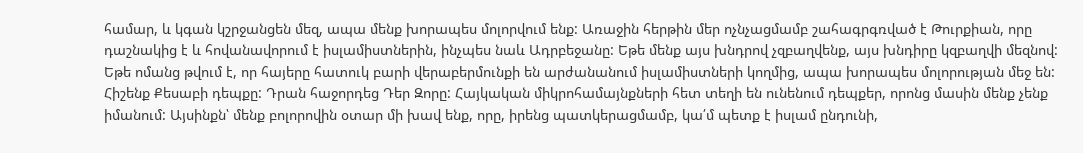համար, և կգան կշրջանցեն մեզ, ապա մենք խորապես մոլորվում ենք: Առաջին հերթին մեր ոչնչացմամբ շահագրգռված է Թուրքիան, որը դաշնակից է և հովանավորում է իսլամիստներին, ինչպես նաև Ադրբեջանը: Եթե մենք այս խնդրով չզբաղվենք, այս խնդիրը կզբաղվի մեզնով: Եթե ոմանց թվում է, որ հայերը հատուկ բարի վերաբերմունքի են արժանանում իսլամիստների կողմից, ապա խորապես մոլորության մեջ են: Հիշենք Քեսաբի դեպքը: Դրան հաջորդեց Դեր Զորը: Հայկական միկրոհամայնքների հետ տեղի են ունենում դեպքեր, որոնց մասին մենք չենք իմանում: Այսինքն՝ մենք բոլորովին օտար մի խավ ենք, որը, իրենց պատկերացմամբ, կա՛մ պետք է իսլամ ընդունի,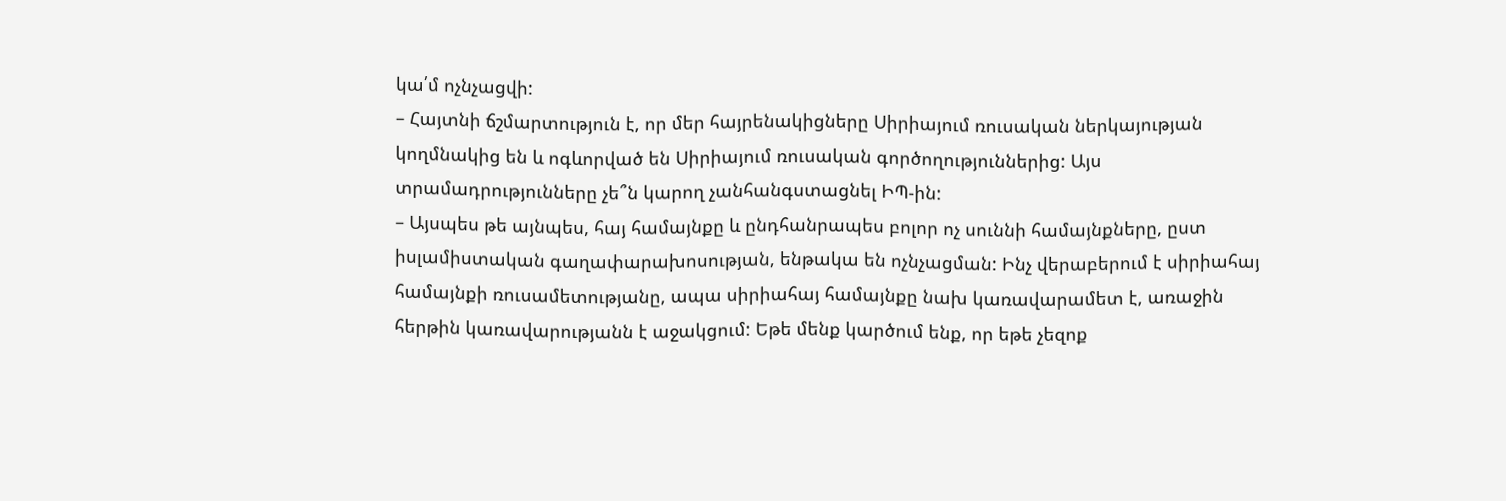կա՛մ ոչնչացվի:
– Հայտնի ճշմարտություն է, որ մեր հայրենակիցները Սիրիայում ռուսական ներկայության կողմնակից են և ոգևորված են Սիրիայում ռուսական գործողություններից: Այս տրամադրությունները չե՞ն կարող չանհանգստացնել ԻՊ-ին:
– Այսպես թե այնպես, հայ համայնքը և ընդհանրապես բոլոր ոչ սուննի համայնքները, ըստ իսլամիստական գաղափարախոսության, ենթակա են ոչնչացման: Ինչ վերաբերում է սիրիահայ համայնքի ռուսամետությանը, ապա սիրիահայ համայնքը նախ կառավարամետ է, առաջին հերթին կառավարությանն է աջակցում: Եթե մենք կարծում ենք, որ եթե չեզոք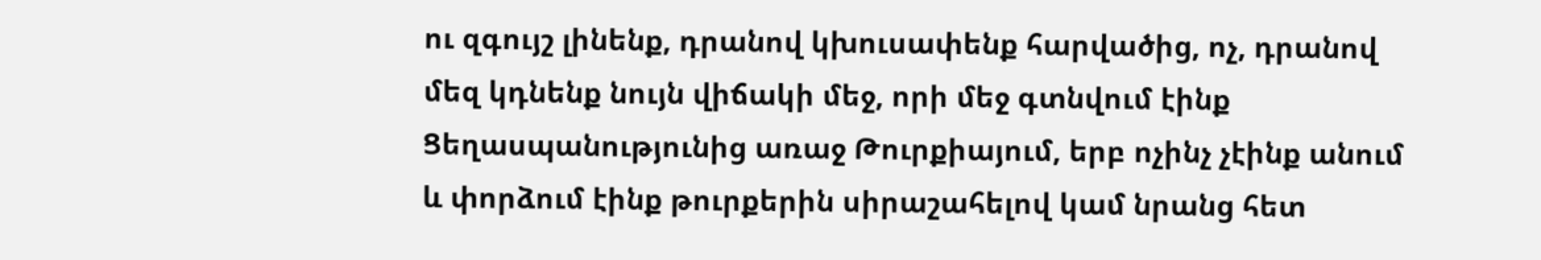ու զգույշ լինենք, դրանով կխուսափենք հարվածից, ոչ, դրանով մեզ կդնենք նույն վիճակի մեջ, որի մեջ գտնվում էինք Ցեղասպանությունից առաջ Թուրքիայում, երբ ոչինչ չէինք անում և փորձում էինք թուրքերին սիրաշահելով կամ նրանց հետ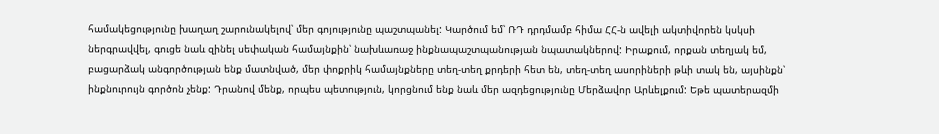համակեցությունը խաղաղ շարունակելով՝ մեր գոյությունը պաշտպանել: Կարծում եմ՝ ՌԴ դրդմամբ հիմա ՀՀ-ն ավելի ակտիվորեն կսկսի ներգրավվել, գուցե նաև զինել սեփական համայնքին՝ նախևառաջ ինքնապաշտպանության նպատակներով: Իրաքում, որքան տեղյակ եմ, բացարձակ անգործության ենք մատնված, մեր փոքրիկ համայնքները տեղ-տեղ քրդերի հետ են, տեղ-տեղ ասորիների թևի տակ են, այսինքն՝ ինքնուրույն գործոն չենք: Դրանով մենք, որպես պետություն, կորցնում ենք նաև մեր ազդեցությունը Մերձավոր Արևելքում: Եթե պատերազմի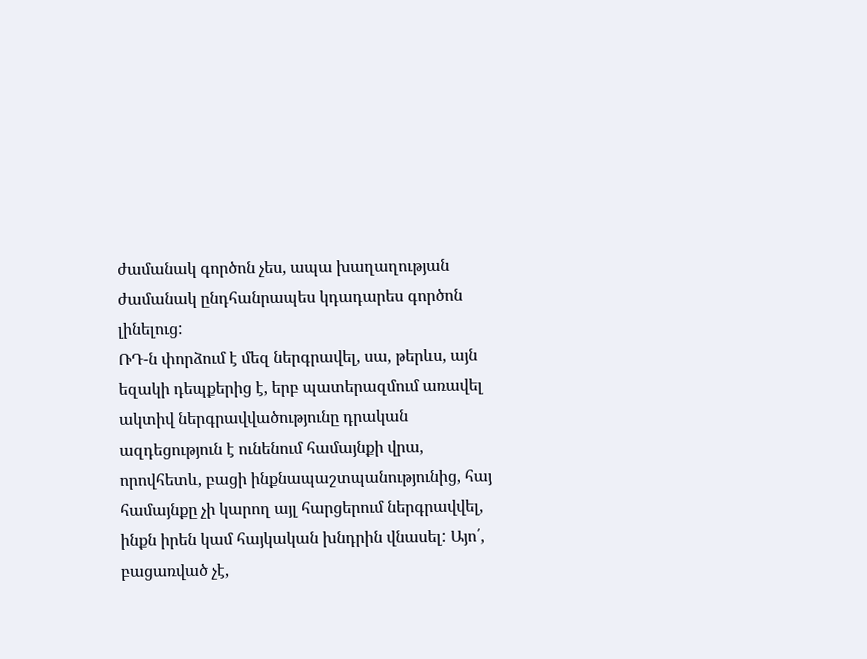ժամանակ գործոն չես, ապա խաղաղության ժամանակ ընդհանրապես կդադարես գործոն լինելուց:
ՌԴ-ն փորձում է մեզ ներգրավել, սա, թերևս, այն եզակի դեպքերից է, երբ պատերազմում առավել ակտիվ ներգրավվածությունը դրական ազդեցություն է ունենում համայնքի վրա, որովհետև, բացի ինքնապաշտպանությունից, հայ համայնքը չի կարող այլ հարցերում ներգրավվել, ինքն իրեն կամ հայկական խնդրին վնասել: Այո՛, բացառված չէ,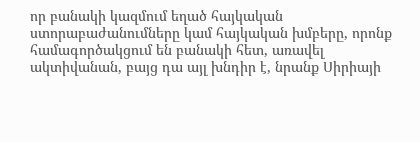որ բանակի կազմում եղած հայկական ստորաբաժանումները կամ հայկական խմբերը, որոնք համագործակցում են բանակի հետ, առավել ակտիվանան, բայց դա այլ խնդիր է, նրանք Սիրիայի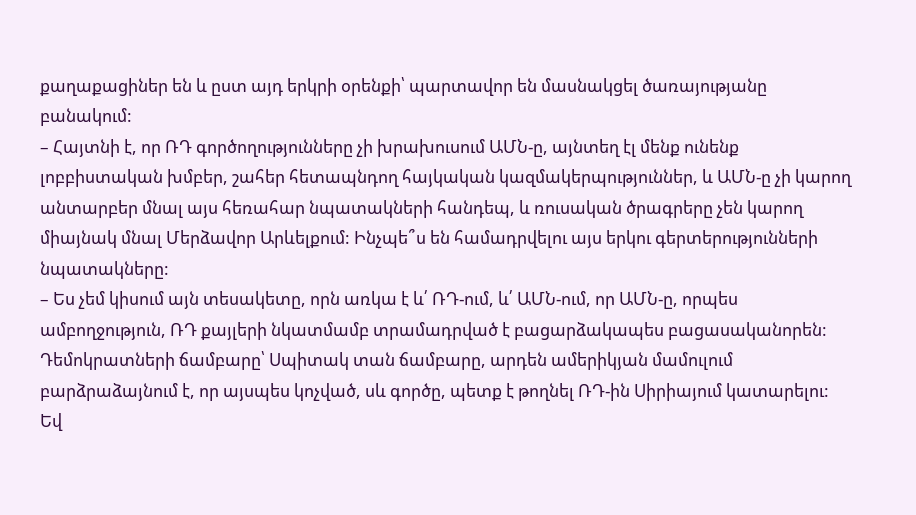քաղաքացիներ են և ըստ այդ երկրի օրենքի՝ պարտավոր են մասնակցել ծառայությանը բանակում:
– Հայտնի է, որ ՌԴ գործողությունները չի խրախուսում ԱՄՆ-ը, այնտեղ էլ մենք ունենք լոբբիստական խմբեր, շահեր հետապնդող հայկական կազմակերպություններ, և ԱՄՆ-ը չի կարող անտարբեր մնալ այս հեռահար նպատակների հանդեպ, և ռուսական ծրագրերը չեն կարող միայնակ մնալ Մերձավոր Արևելքում: Ինչպե՞ս են համադրվելու այս երկու գերտերությունների նպատակները:
– Ես չեմ կիսում այն տեսակետը, որն առկա է և՛ ՌԴ-ում, և՛ ԱՄՆ-ում, որ ԱՄՆ-ը, որպես ամբողջություն, ՌԴ քայլերի նկատմամբ տրամադրված է բացարձակապես բացասականորեն: Դեմոկրատների ճամբարը՝ Սպիտակ տան ճամբարը, արդեն ամերիկյան մամուլում բարձրաձայնում է, որ այսպես կոչված, սև գործը, պետք է թողնել ՌԴ-ին Սիրիայում կատարելու: Եվ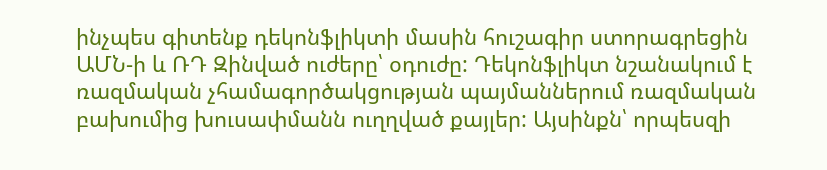ինչպես գիտենք դեկոնֆլիկտի մասին հուշագիր ստորագրեցին ԱՄՆ-ի և ՌԴ Զինված ուժերը՝ օդուժը: Դեկոնֆլիկտ նշանակում է ռազմական չհամագործակցության պայմաններում ռազմական բախումից խուսափմանն ուղղված քայլեր: Այսինքն՝ որպեսզի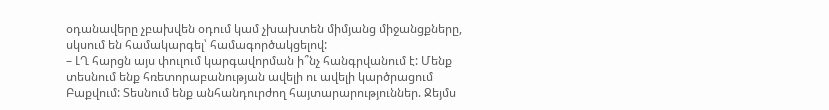օդանավերը չբախվեն օդում կամ չխախտեն միմյանց միջանցքները, սկսում են համակարգել՝ համագործակցելով:
– ԼՂ հարցն այս փուլում կարգավորման ի՞նչ հանգրվանում է: Մենք տեսնում ենք հռետորաբանության ավելի ու ավելի կարծրացում Բաքվում: Տեսնում ենք անհանդուրժող հայտարարություններ. Ջեյմս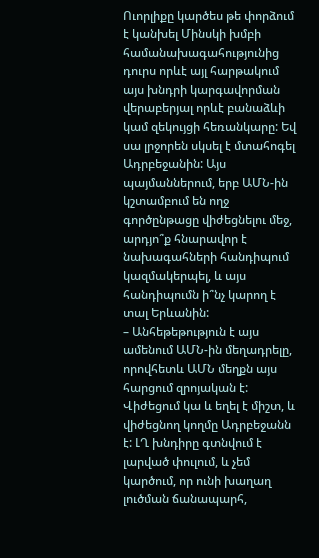Ուորլիքը կարծես թե փորձում է կանխել Մինսկի խմբի համանախագահությունից դուրս որևէ այլ հարթակում այս խնդրի կարգավորման վերաբերյալ որևէ բանաձևի կամ զեկույցի հեռանկարը: Եվ սա լրջորեն սկսել է մտահոգել Ադրբեջանին: Այս պայմաններում, երբ ԱՄՆ-ին կշտամբում են ողջ գործընթացը վիժեցնելու մեջ, արդյո՞ք հնարավոր է նախագահների հանդիպում կազմակերպել, և այս հանդիպումն ի՞նչ կարող է տալ Երևանին:
– Անհեթեթություն է այս ամենում ԱՄՆ-ին մեղադրելը, որովհետև ԱՄՆ մեղքն այս հարցում զրոյական է: Վիժեցում կա և եղել է միշտ, և վիժեցնող կողմը Ադրբեջանն է: ԼՂ խնդիրը գտնվում է լարված փուլում, և չեմ կարծում, որ ունի խաղաղ լուծման ճանապարհ,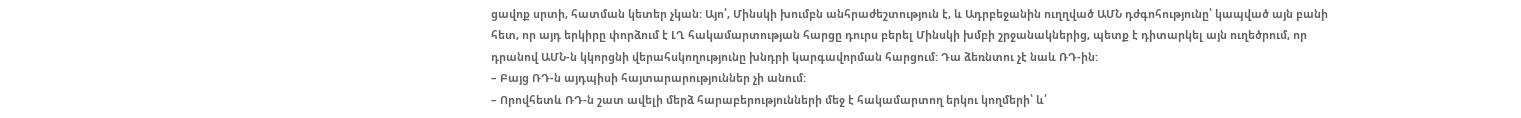ցավոք սրտի, հատման կետեր չկան: Այո՛, Մինսկի խումբն անհրաժեշտություն է, և Ադրբեջանին ուղղված ԱՄՆ դժգոհությունը՝ կապված այն բանի հետ, որ այդ երկիրը փորձում է ԼՂ հակամարտության հարցը դուրս բերել Մինսկի խմբի շրջանակներից, պետք է դիտարկել այն ուղեծրում, որ դրանով ԱՄՆ-ն կկորցնի վերահսկողությունը խնդրի կարգավորման հարցում: Դա ձեռնտու չէ նաև ՌԴ-ին:
– Բայց ՌԴ-ն այդպիսի հայտարարություններ չի անում:
– Որովհետև ՌԴ-ն շատ ավելի մերձ հարաբերությունների մեջ է հակամարտող երկու կողմերի՝ և՛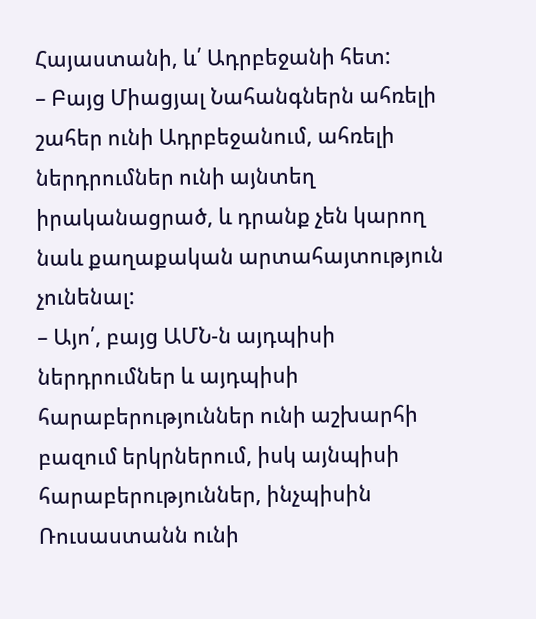Հայաստանի, և՛ Ադրբեջանի հետ:
– Բայց Միացյալ Նահանգներն ահռելի շահեր ունի Ադրբեջանում, ահռելի ներդրումներ ունի այնտեղ իրականացրած, և դրանք չեն կարող նաև քաղաքական արտահայտություն չունենալ:
– Այո՛, բայց ԱՄՆ-ն այդպիսի ներդրումներ և այդպիսի հարաբերություններ ունի աշխարհի բազում երկրներում, իսկ այնպիսի հարաբերություններ, ինչպիսին Ռուսաստանն ունի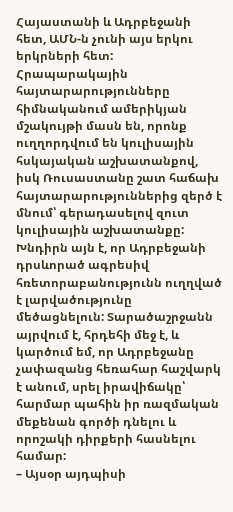Հայաստանի և Ադրբեջանի հետ, ԱՄՆ-ն չունի այս երկու երկրների հետ: Հրապարակային հայտարարությունները հիմնականում ամերիկյան մշակույթի մասն են, որոնք ուղղորդվում են կուլիսային հսկայական աշխատանքով, իսկ Ռուսաստանը շատ հաճախ հայտարարություններից զերծ է մնում՝ գերադասելով զուտ կուլիսային աշխատանքը: Խնդիրն այն է, որ Ադրբեջանի դրսևորած ագրեսիվ հռետորաբանությունն ուղղված է լարվածությունը մեծացնելուն: Տարածաշրջանն այրվում է, հրդեհի մեջ է, և կարծում եմ, որ Ադրբեջանը չափազանց հեռահար հաշվարկ է անում, սրել իրավիճակը՝ հարմար պահին իր ռազմական մեքենան գործի դնելու և որոշակի դիրքերի հասնելու համար:
– Այսօր այդպիսի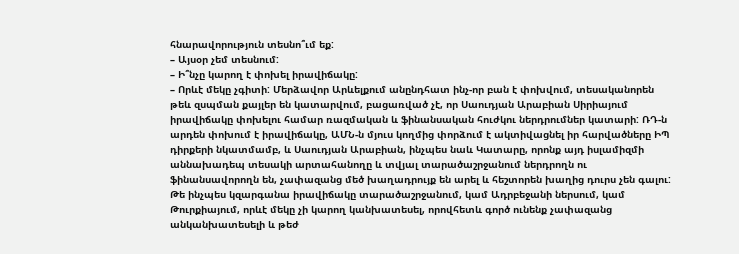հնարավորություն տեսնո՞ւմ եք:
– Այսօր չեմ տեսնում:
– Ի՞նչը կարող է փոխել իրավիճակը:
– Որևէ մեկը չգիտի: Մերձավոր Արևելքում անընդհատ ինչ-որ բան է փոխվում, տեսականորեն թեև զսպման քայլեր են կատարվում, բացառված չէ, որ Սաուդյան Արաբիան Սիրիայում իրավիճակը փոխելու համար ռազմական և ֆինանսական հուժկու ներդրումներ կատարի: ՌԴ-ն արդեն փոխում է իրավիճակը, ԱՄՆ-ն մյուս կողմից փորձում է ակտիվացնել իր հարվածները ԻՊ դիրքերի նկատմամբ, և Սաուդյան Արաբիան, ինչպես նաև Կատարը, որոնք այդ իսլամիզմի աննախադեպ տեսակի արտահանողը և տվյալ տարածաշրջանում ներդրողն ու ֆինանսավորողն են, չափազանց մեծ խաղադրույք են արել և հեշտորեն խաղից դուրս չեն գալու: Թե ինչպես կզարգանա իրավիճակը տարածաշրջանում, կամ Ադրբեջանի ներսում, կամ Թուրքիայում, որևէ մեկը չի կարող կանխատեսել, որովհետև գործ ունենք չափազանց անկանխատեսելի և թեժ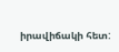իրավիճակի հետ: